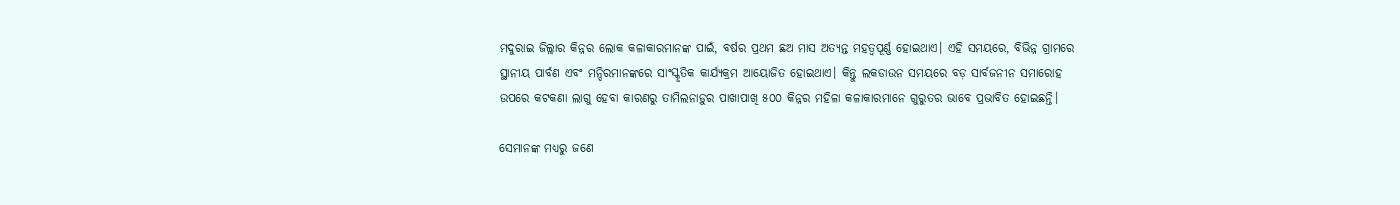ମଦୁରାଇ ଜିଲ୍ଲାର କିନ୍ନର ଲୋକ କଳାକାରମାନଙ୍କ ପାଇଁ, ବର୍ଷର ପ୍ରଥମ ଛଅ ମାସ ଅତ୍ୟନ୍ତ ମହତ୍ୱପୂର୍ଣ୍ଣ ହୋଇଥାଏ। ଏହି ସମୟରେ, ବିଭିନ୍ନ ଗ୍ରାମରେ ସ୍ଥାନୀୟ ପାର୍ବଣ ଏବଂ ମନ୍ଦିରମାନଙ୍କରେ ସାଂସ୍କୃତିକ କାର୍ଯ୍ୟକ୍ରମ ଆୟୋଜିତ ହୋଇଥାଏ। କିନ୍ତୁ ଲକଡାଉନ ସମୟରେ ବଡ଼ ସାର୍ବଜନୀନ ସମାରୋହ ଉପରେ କଟକଣା ଲାଗୁ ହେବା କାରଣରୁ ତାମିଲନାଡ଼ୁର ପାଖାପାଖି ୫୦୦ କିନ୍ନର ମହିଳା କଳାକାରମାନେ ଗୁରୁତର ଭାବେ ପ୍ରଭାବିତ ହୋଇଛନ୍ତି।

ସେମାନଙ୍କ ମଧ୍ୟରୁ ଜଣେ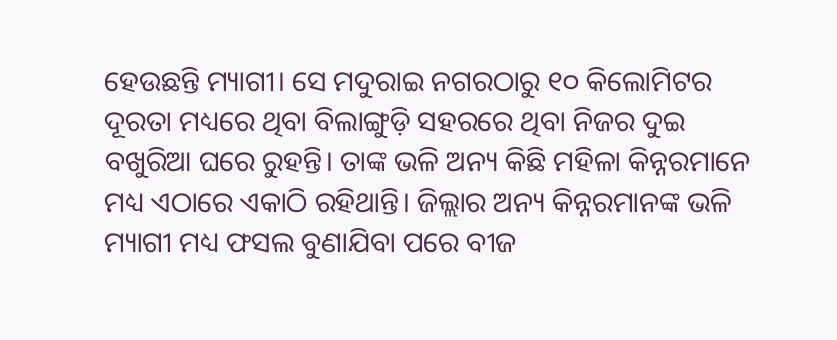ହେଉଛନ୍ତି ମ୍ୟାଗୀ। ସେ ମଦୁରାଇ ନଗରଠାରୁ ୧୦ କିଲୋମିଟର ଦୂରତା ମଧ୍ୟରେ ଥିବା ବିଲାଙ୍ଗୁଡ଼ି ସହରରେ ଥିବା ନିଜର ଦୁଇ ବଖୁରିଆ ଘରେ ରୁହନ୍ତି। ତାଙ୍କ ଭଳି ଅନ୍ୟ କିଛି ମହିଳା କିନ୍ନରମାନେ ମଧ୍ୟ ଏଠାରେ ଏକାଠି ରହିଥାନ୍ତି। ଜିଲ୍ଲାର ଅନ୍ୟ କିନ୍ନରମାନଙ୍କ ଭଳି ମ୍ୟାଗୀ ମଧ୍ୟ ଫସଲ ବୁଣାଯିବା ପରେ ବୀଜ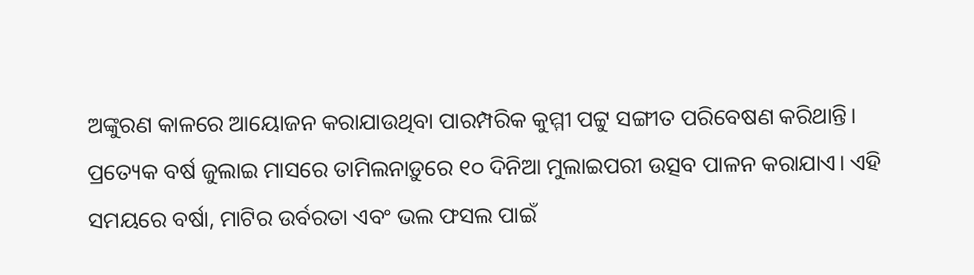ଅଙ୍କୁରଣ କାଳରେ ଆୟୋଜନ କରାଯାଉଥିବା ପାରମ୍ପରିକ କୁମ୍ମୀ ପଟ୍ଟୁ ସଙ୍ଗୀତ ପରିବେଷଣ କରିଥାନ୍ତି। ପ୍ରତ୍ୟେକ ବର୍ଷ ଜୁଲାଇ ମାସରେ ତାମିଲନାଡ଼ୁରେ ୧୦ ଦିନିଆ ମୁଲାଇପରୀ ଉତ୍ସବ ପାଳନ କରାଯାଏ। ଏହି ସମୟରେ ବର୍ଷା, ମାଟିର ଉର୍ବରତା ଏବଂ ଭଲ ଫସଲ ପାଇଁ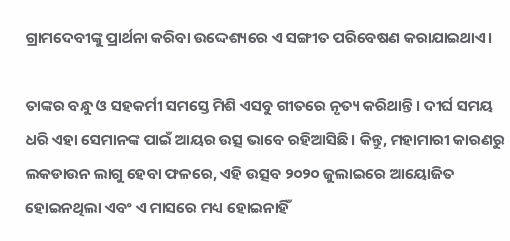ଗ୍ରାମଦେବୀଙ୍କୁ ପ୍ରାର୍ଥନା କରିବା ଉଦ୍ଦେଶ୍ୟରେ ଏ ସଙ୍ଗୀତ ପରିବେଷଣ କରାଯାଇଥାଏ।

ତାଙ୍କର ବନ୍ଧୁ ଓ ସହକର୍ମୀ ସମସ୍ତେ ମିଶି ଏସବୁ ଗୀତରେ ନୃତ୍ୟ କରିଥାନ୍ତି। ଦୀର୍ଘ ସମୟ ଧରି ଏହା ସେମାନଙ୍କ ପାଇଁ ଆୟର ଉତ୍ସ ଭାବେ ରହିଆସିଛି। କିନ୍ତୁ, ମହାମାରୀ କାରଣରୁ ଲକଡାଉନ ଲାଗୁ ହେବା ଫଳରେ, ଏହି ଉତ୍ସବ ୨୦୨୦ ଜୁଲାଇରେ ଆୟୋଜିତ ହୋଇନଥିଲା ଏବଂ ଏ ମାସରେ ମଧ୍ୟ ହୋଇନାହିଁ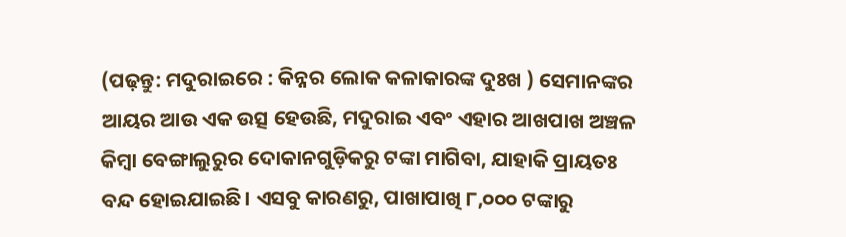(ପଢ଼ନ୍ତୁ: ମଦୁରାଇରେ : କିନ୍ନର ଲୋକ କଳାକାରଙ୍କ ଦୁଃଖ ) ସେମାନଙ୍କର ଆୟର ଆଉ ଏକ ଉତ୍ସ ହେଉଛି, ମଦୁରାଇ ଏବଂ ଏହାର ଆଖପାଖ ଅଞ୍ଚଳ କିମ୍ବା ବେଙ୍ଗାଲୁରୁର ଦୋକାନଗୁଡ଼ିକରୁ ଟଙ୍କା ମାଗିବା, ଯାହାକି ପ୍ରାୟତଃ ବନ୍ଦ ହୋଇଯାଇଛି। ଏସବୁ କାରଣରୁ, ପାଖାପାଖି ୮,୦୦୦ ଟଙ୍କାରୁ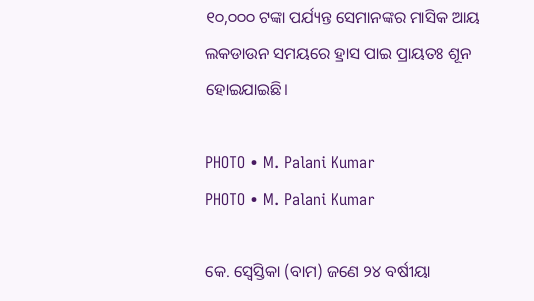୧୦,୦୦୦ ଟଙ୍କା ପର୍ଯ୍ୟନ୍ତ ସେମାନଙ୍କର ମାସିକ ଆୟ ଲକଡାଉନ ସମୟରେ ହ୍ରାସ ପାଇ ପ୍ରାୟତଃ ଶୂନ ହୋଇଯାଇଛି।

PHOTO • M. Palani Kumar
PHOTO • M. Palani Kumar

କେ. ସ୍ୱେସ୍ତିକା (ବାମ) ଜଣେ ୨୪ ବର୍ଷୀୟା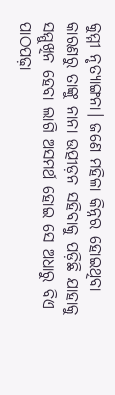କୁମ୍ମୀ ନୃତ୍ୟାଙ୍ଗନା। ଜଣେ ମହିଳା କିନ୍ନର ହୋଇଥିବା କାରଣରୁ ତାଙ୍କୁ ନାନା ଉତ୍ପୀଡ଼ନ ସହିବାକୁ ପଡ଼ିଛି ଯାହାକୁ ସମ୍ମୁଖିନ ହେବା ଲାଗି ଅସମର୍ଥ ହୋଇ ସେ ଅଧାରୁ ବିଏ ପାଠପଢ଼ା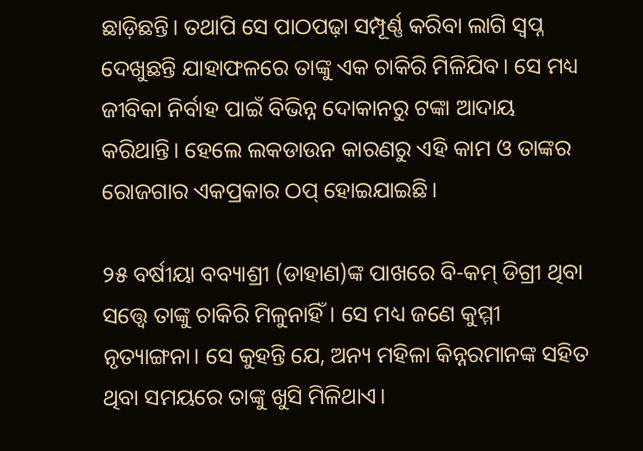ଛାଡ଼ିଛନ୍ତି। ତଥାପି ସେ ପାଠପଢ଼ା ସମ୍ପୂର୍ଣ୍ଣ କରିବା ଲାଗି ସ୍ୱପ୍ନ ଦେଖୁଛନ୍ତି ଯାହାଫଳରେ ତାଙ୍କୁ ଏକ ଚାକିରି ମିଳିଯିବ। ସେ ମଧ୍ୟ ଜୀବିକା ନିର୍ବାହ ପାଇଁ ବିଭିନ୍ନ ଦୋକାନରୁ ଟଙ୍କା ଆଦାୟ କରିଥାନ୍ତି। ହେଲେ ଲକଡାଉନ କାରଣରୁ ଏହି କାମ ଓ ତାଙ୍କର ରୋଜଗାର ଏକପ୍ରକାର ଠପ୍ ହୋଇଯାଇଛି।

୨୫ ବର୍ଷୀୟା ବବ୍ୟାଶ୍ରୀ (ଡାହାଣ)ଙ୍କ ପାଖରେ ବି-କମ୍ ଡିଗ୍ରୀ ଥିବା ସତ୍ତ୍ୱେ ତାଙ୍କୁ ଚାକିରି ମିଳୁନାହିଁ। ସେ ମଧ୍ୟ ଜଣେ କୁମ୍ମୀ ନୃତ୍ୟାଙ୍ଗନା। ସେ କୁହନ୍ତି ଯେ, ଅନ୍ୟ ମହିଳା କିନ୍ନରମାନଙ୍କ ସହିତ ଥିବା ସମୟରେ ତାଙ୍କୁ ଖୁସି ମିଳିଥାଏ।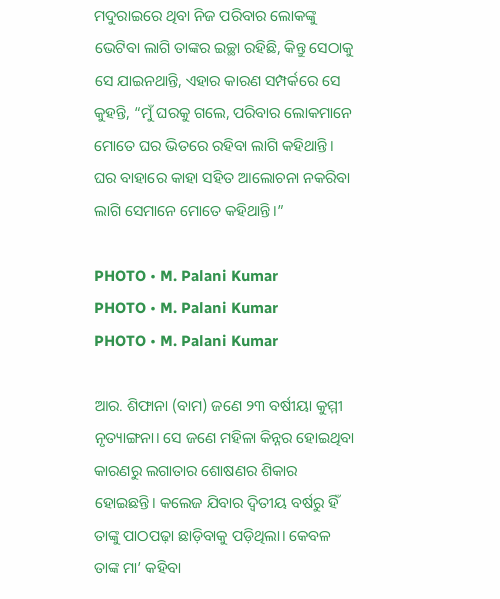ମଦୁରାଇରେ ଥିବା ନିଜ ପରିବାର ଲୋକଙ୍କୁ ଭେଟିବା ଲାଗି ତାଙ୍କର ଇଚ୍ଛା ରହିଛି, କିନ୍ତୁ ସେଠାକୁ ସେ ଯାଇନଥାନ୍ତି, ଏହାର କାରଣ ସମ୍ପର୍କରେ ସେ କୁହନ୍ତି, “ମୁଁ ଘରକୁ ଗଲେ, ପରିବାର ଲୋକମାନେ ମୋତେ ଘର ଭିତରେ ରହିବା ଲାଗି କହିଥାନ୍ତି। ଘର ବାହାରେ କାହା ସହିତ ଆଲୋଚନା ନକରିବା ଲାଗି ସେମାନେ ମୋତେ କହିଥାନ୍ତି।”

PHOTO • M. Palani Kumar
PHOTO • M. Palani Kumar
PHOTO • M. Palani Kumar

ଆର. ଶିଫାନା (ବାମ) ଜଣେ ୨୩ ବର୍ଷୀୟା କୁମ୍ମୀ ନୃତ୍ୟାଙ୍ଗନା। ସେ ଜଣେ ମହିଳା କିନ୍ନର ହୋଇଥିବା କାରଣରୁ ଲଗାତାର ଶୋଷଣର ଶିକାର ହୋଇଛନ୍ତି। କଲେଜ ଯିବାର ଦ୍ୱିତୀୟ ବର୍ଷରୁ ହିଁ ତାଙ୍କୁ ପାଠପଢ଼ା ଛାଡ଼ିବାକୁ ପଡ଼ିଥିଲା। କେବଳ ତାଙ୍କ ମା’ କହିବା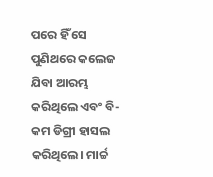ପରେ ହିଁ ସେ ପୁଣିଥରେ କଲେଜ ଯିବା ଆରମ୍ଭ କରିଥିଲେ ଏବଂ ବି-କମ ଡିଗ୍ରୀ ହାସଲ କରିଥିଲେ। ମାର୍ଚ୍ଚ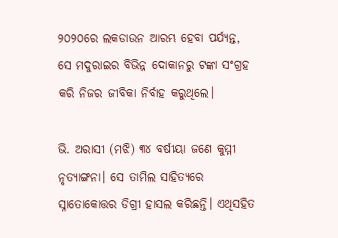୨୦୨୦ରେ ଲକଡାଉନ ଆରମ୍ଭ ହେବା ପର୍ଯ୍ୟନ୍ତ, ସେ ମଦୁରାଇର ବିଭିନ୍ନ ଦୋକାନରୁ ଟଙ୍କା ସଂଗ୍ରହ କରି ନିଜର ଜୀବିକା ନିର୍ବାହ କରୁଥିଲେ।

ଭି. ଅରାସୀ (ମଝି) ୩୪ ବର୍ଷୀୟା ଜଣେ କୁମ୍ମୀ ନୃତ୍ୟାଙ୍ଗନା। ସେ ତାମିଲ ସାହିତ୍ୟରେ ସ୍ନାତୋକୋତ୍ତର ଡିଗ୍ରୀ ହାସଲ କରିଛନ୍ତି। ଏଥିସହିତ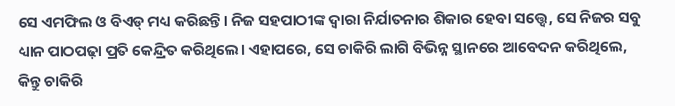ସେ ଏମଫିଲ ଓ ବିଏଡ୍ ମଧ୍ୟ କରିଛନ୍ତି। ନିଜ ସହପାଠୀଙ୍କ ଦ୍ୱାରା ନିର୍ଯାତନାର ଶିକାର ହେବା ସତ୍ତ୍ୱେ, ସେ ନିଜର ସବୁ ଧ୍ୟାନ ପାଠପଢ଼ା ପ୍ରତି କେନ୍ଦ୍ରିତ କରିଥିଲେ। ଏହାପରେ, ସେ ଚାକିରି ଲାଗି ବିଭିନ୍ନ ସ୍ଥାନରେ ଆବେଦନ କରିଥିଲେ, କିନ୍ତୁ ଚାକିରି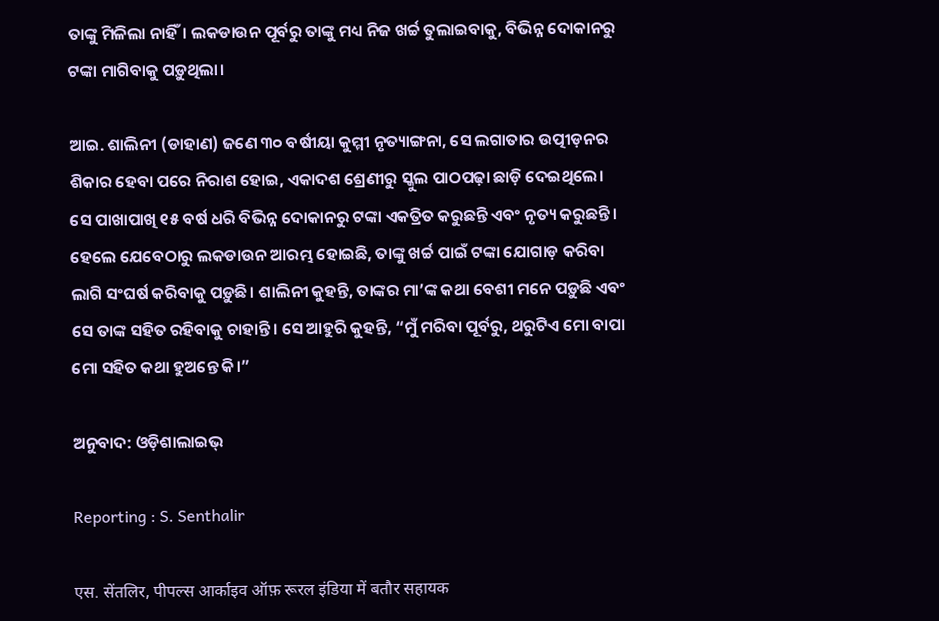ତାଙ୍କୁ ମିଳିଲା ନାହିଁ। ଲକଡାଉନ ପୂର୍ବରୁ ତାଙ୍କୁ ମଧ୍ୟ ନିଜ ଖର୍ଚ୍ଚ ତୁଲାଇବାକୁ, ବିଭିନ୍ନ ଦୋକାନରୁ ଟଙ୍କା ମାଗିବାକୁ ପଡ଼ୁଥିଲା।

ଆଇ. ଶାଲିନୀ (ଡାହାଣ) ଜଣେ ୩୦ ବର୍ଷୀୟା କୁମ୍ମୀ ନୃତ୍ୟାଙ୍ଗନା, ସେ ଲଗାତାର ଉତ୍ପୀଡ଼ନର ଶିକାର ହେବା ପରେ ନିରାଶ ହୋଇ, ଏକାଦଶ ଶ୍ରେଣୀରୁ ସ୍କୁଲ ପାଠପଢ଼ା ଛାଡ଼ି ଦେଇଥିଲେ। ସେ ପାଖାପାଖି ୧୫ ବର୍ଷ ଧରି ବିଭିନ୍ନ ଦୋକାନରୁ ଟଙ୍କା ଏକତ୍ରିତ କରୁଛନ୍ତି ଏବଂ ନୃତ୍ୟ କରୁଛନ୍ତି। ହେଲେ ଯେବେଠାରୁ ଲକଡାଉନ ଆରମ୍ଭ ହୋଇଛି, ତାଙ୍କୁ ଖର୍ଚ୍ଚ ପାଇଁ ଟଙ୍କା ଯୋଗାଡ଼ କରିବା ଲାଗି ସଂଘର୍ଷ କରିବାକୁ ପଡ଼ୁଛି। ଶାଲିନୀ କୁହନ୍ତି, ତାଙ୍କର ମା’ଙ୍କ କଥା ବେଶୀ ମନେ ପଡ଼ୁଛି ଏବଂ ସେ ତାଙ୍କ ସହିତ ରହିବାକୁ ଚାହାନ୍ତି। ସେ ଆହୁରି କୁହନ୍ତି, “ମୁଁ ମରିବା ପୂର୍ବରୁ, ଥରୁଟିଏ ମୋ ବାପା ମୋ ସହିତ କଥା ହୁଅନ୍ତେ କି।”

ଅନୁବାଦ: ଓଡ଼ିଶାଲାଇଭ୍‍

Reporting : S. Senthalir

एस. सेंतलिर, पीपल्स आर्काइव ऑफ़ रूरल इंडिया में बतौर सहायक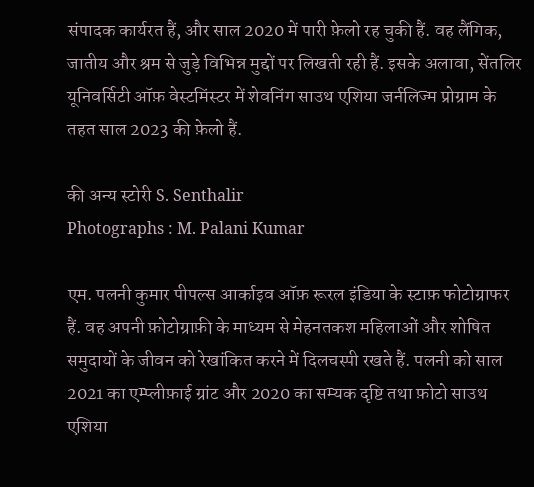संपादक कार्यरत हैं, और साल 2020 में पारी फ़ेलो रह चुकी हैं. वह लैंगिक, जातीय और श्रम से जुड़े विभिन्न मुद्दों पर लिखती रही हैं. इसके अलावा, सेंतलिर यूनिवर्सिटी ऑफ़ वेस्टमिंस्टर में शेवनिंग साउथ एशिया जर्नलिज्म प्रोग्राम के तहत साल 2023 की फ़ेलो हैं.

की अन्य स्टोरी S. Senthalir
Photographs : M. Palani Kumar

एम. पलनी कुमार पीपल्स आर्काइव ऑफ़ रूरल इंडिया के स्टाफ़ फोटोग्राफर हैं. वह अपनी फ़ोटोग्राफ़ी के माध्यम से मेहनतकश महिलाओं और शोषित समुदायों के जीवन को रेखांकित करने में दिलचस्पी रखते हैं. पलनी को साल 2021 का एम्प्लीफ़ाई ग्रांट और 2020 का सम्यक दृष्टि तथा फ़ोटो साउथ एशिया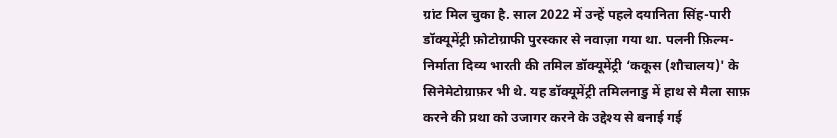ग्रांट मिल चुका है. साल 2022 में उन्हें पहले दयानिता सिंह-पारी डॉक्यूमेंट्री फ़ोटोग्राफी पुरस्कार से नवाज़ा गया था. पलनी फ़िल्म-निर्माता दिव्य भारती की तमिल डॉक्यूमेंट्री ‘ककूस (शौचालय)' के सिनेमेटोग्राफ़र भी थे. यह डॉक्यूमेंट्री तमिलनाडु में हाथ से मैला साफ़ करने की प्रथा को उजागर करने के उद्देश्य से बनाई गई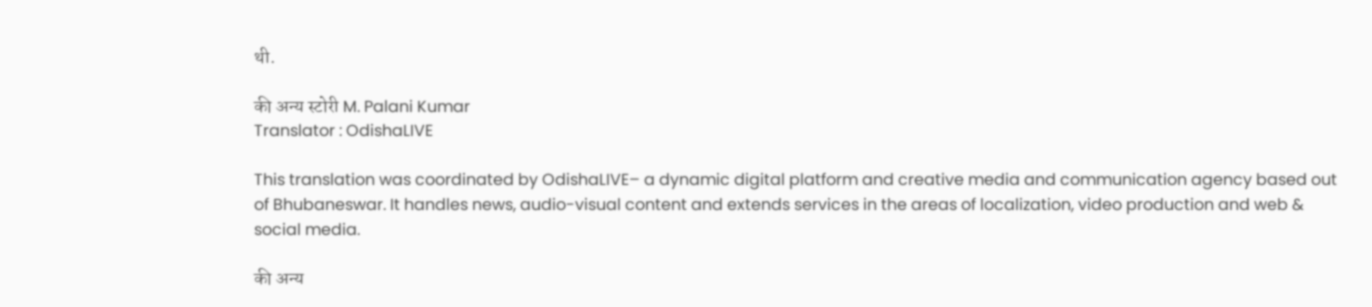थी.

की अन्य स्टोरी M. Palani Kumar
Translator : OdishaLIVE

This translation was coordinated by OdishaLIVE– a dynamic digital platform and creative media and communication agency based out of Bhubaneswar. It handles news, audio-visual content and extends services in the areas of localization, video production and web & social media.

की अन्य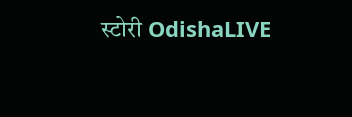स्टोरी OdishaLIVE